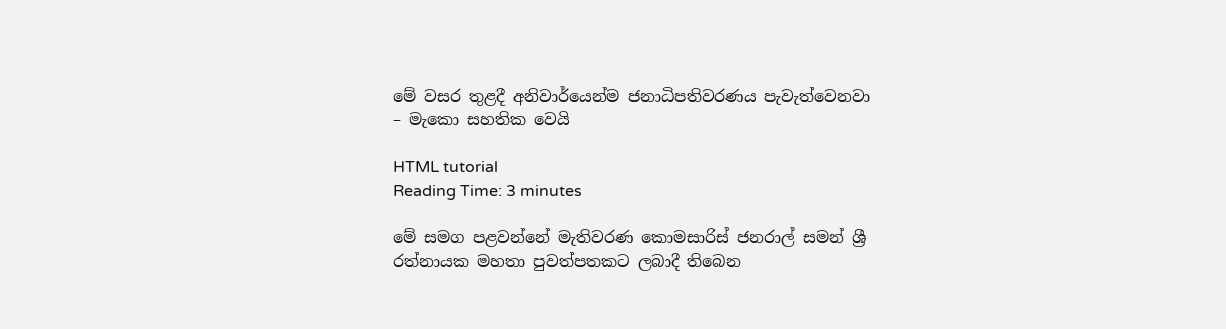මේ වසර තුළදී අනිවාර්යෙන්ම ජනාධිපතිවරණය පැවැත්වෙනවා – මැකො සහතික වෙයි

HTML tutorial
Reading Time: 3 minutes

මේ සමග පළවන්නේ මැතිවරණ කොමසාරිස් ජනරාල් සමන් ශ්‍රී රත්නායක මහතා පුවත්පතකට ලබාදී තිබෙන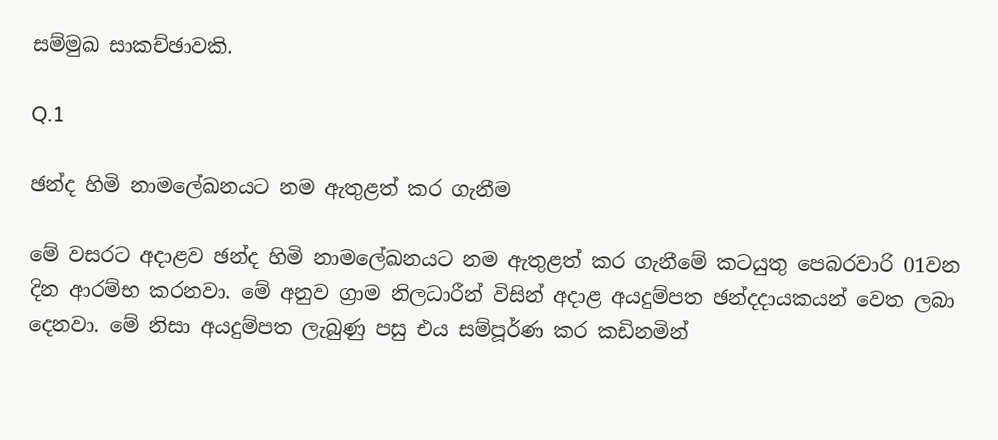සම්මුඛ සාකච්ඡාවකි.

Q.1

ඡන්ද හිමි නාමලේඛනයට නම ඇතුළත් කර ගැනීම

මේ වසරට අදාළව ඡන්ද හිමි නාමලේඛනයට නම ඇතුළත් කර ගැනීමේ කටයුතු පෙබරවාරි 01වන දින ආරම්භ කරනවා. මේ අනුව ග්‍රාම නිලධාරීන් විසින් අදාළ අයදුම්පත ඡන්දදායකයන් වෙත ලබා දෙනවා. මේ නිසා අයදුම්පත ලැබුණු පසු එය සම්පූර්ණ කර කඩිනමින්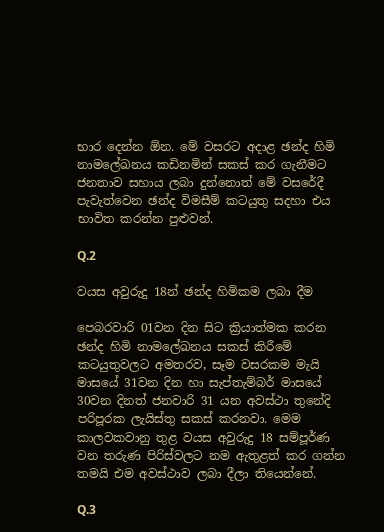භාර දෙන්න ඕන. මේ වසරට අදාළ ඡන්ද හිමි නාමලේඛනය කඩිනමින් සකස් කර ගැනීමට ජනතාව සහාය ලබා දුන්නොත් මේ වසරේදී පැවැත්වෙන ඡන්ද විමසීම් කටයුතු සදහා එය භාවිත කරන්න පුළුවන්.

Q.2

වයස අවුරුදු 18න් ඡන්ද හිමිකම ලබා දීම

පෙබරවාරි 01වන දින සිට ක්‍රියාත්මක කරන ඡන්ද හිමි නාමලේඛනය සකස් කිරීමේ කටයුතුවලට අමතරව, සෑම වසරකම මැයි මාසයේ 31වන දින හා සැප්තැම්බර් මාසයේ 30වන දිනත් ජනවාරි 31 යන අවස්ථා තුනේදි පරිපූරක ලැයිස්තු සකස් කරනවා. මෙම කාලවකවානු තුළ වයස අවුරුදු 18 සම්පූර්ණ වන තරුණ පිරිස්වලට නම ඇතුළත් කර ගන්න තමයි එම අවස්ථාව ලබා දීලා තියෙන්නේ.

Q.3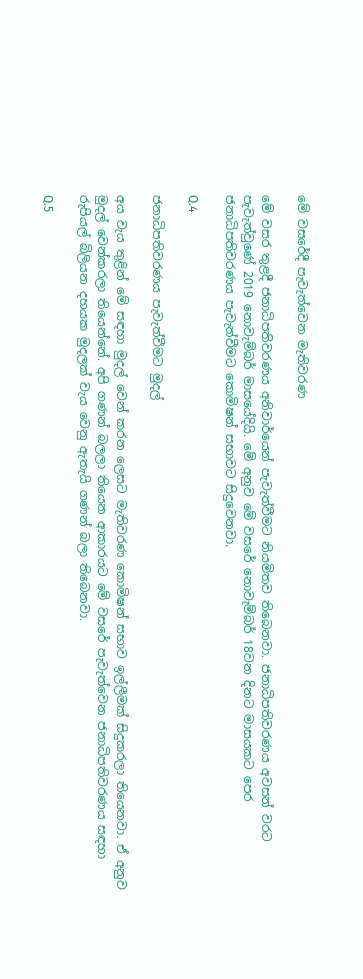මේ වසරේදී පැවැත්වෙන මැතිවරණ

මේ වසර තුළදී ජනාධිපතිවරණය අනිවාර්යෙන් පැවැත්වීමට නියමිතව තිබෙනවා. ජනාධිපතිවරණය අවසන් වරට පැවැත්වුණේ 2019 නොවැම්බර් මාසයේදියි. මේ අනුව මේ වසරේ නොවැම්බර් 18වන දිනට මාසයකට පෙර ජනාධිපතිවරණය පැවැත්වීමට කොමිෂන් සභාවට සිදුවෙනවා.

Q.4

ජනාධිපතිවරණය පැවැත්වීමට මුදල්

අය වැය තුළින් මේ සඳහා මුදල් වෙන් කරන ලෙසට මැතිවරණ කොමිෂන් සභාව ඉල්ලීමක් සිදුකරලා තියෙනවා. ඒ අනුව මුදල් වෙන්කරලා තියෙන්නේ. අපි ගණන් බලලා තියෙන ආකාරයට මේ වසරේ පැවැත්වෙන ජනාධිපතිවරණය සඳහා රුපියල් බිලියන දහයක මුදලක් වැය වෙනු ඇතැයි ගණන් බලා තිබෙනවා.

Q.5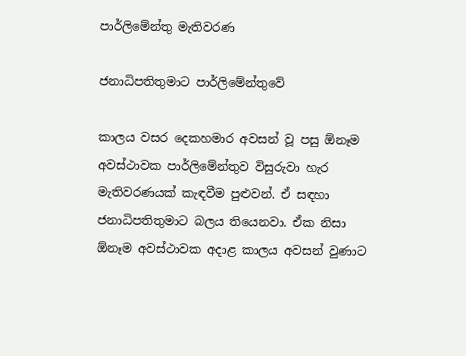පාර්ලිමේන්තු මැතිවරණ

ජනාධිපතිතුමාට පාර්ලිමේන්තුවේ

කාලය වසර දෙකහමාර අවසන් වූ පසු ඕනෑම අවස්ථාවක පාර්ලිමේන්තුව විසුරුවා හැර මැතිවරණයක් කැඳවීම පුළුවන්. ඒ සඳහා ජනාධිපතිතුමාට බලය තියෙනවා. ඒක නිසා ඕනෑම අවස්ථාවක අදාළ කාලය අවසන් වුණාට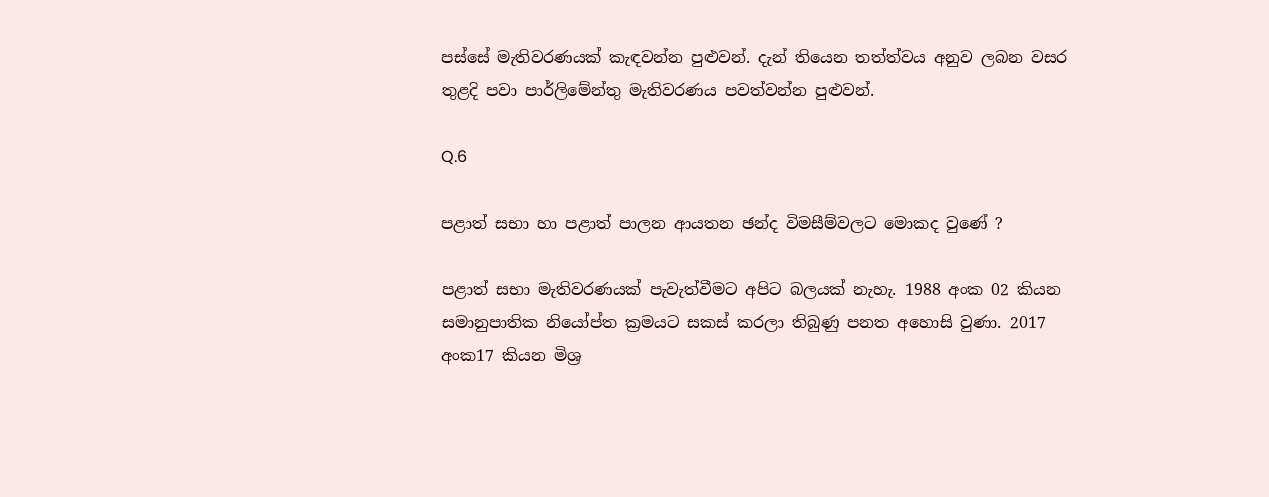පස්සේ මැතිවරණයක් කැඳවන්න පුළුවන්. දැන් තියෙන තත්ත්වය අනුව ලබන වසර තුළදි පවා පාර්ලිමේන්තු මැතිවරණය පවත්වන්න පුළුවන්.

Q.6

පළාත් සභා හා පළාත් පාලන ආයතන ඡන්ද විමසීම්වලට මොකද වුණේ ?

පළාත් සභා මැතිවරණයක් පැවැත්වීමට අපිට බලයක් නැහැ. 1988 අංක 02 කියන සමානුපාතික නියෝප්ත ක්‍රමයට සකස් කරලා තිබුණු පනත අහොසි වුණා. 2017 අංක17 කියන මිශ්‍ර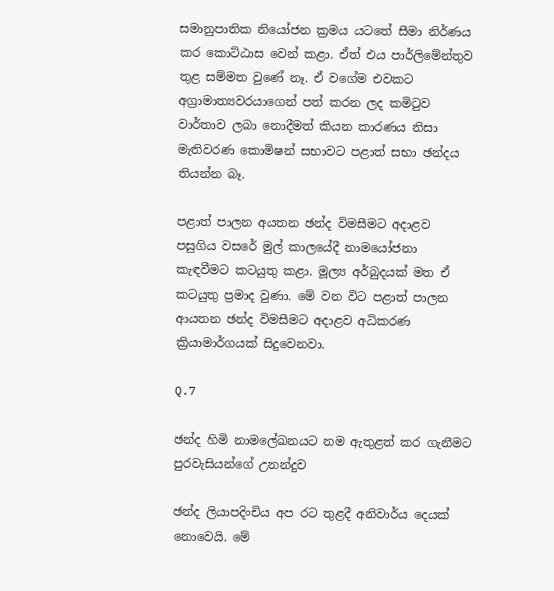සමානුපාතික නියෝජන ක්‍රමය යටතේ සීමා නිර්ණය කර කොට්ඨාස වෙන් කළා. ඒත් එය පාර්ලිමේන්තුව තුළ සම්මත වුණේ නෑ. ඒ වගේම එවකට අග්‍රාමාත්‍යවරයාගෙන් පත් කරන ලද කමිටුව වාර්තාව ලබා නොදීමත් කියන කාරණය නිසා මැතිවරණ කොමිෂන් සභාවට පළාත් සභා ඡන්දය තියන්න බෑ.

පළාත් පාලන අයතන ඡන්ද විමසීමට අදාළව පසුගිය වසරේ මුල් කාලයේදී නාමයෝජනා කැඳවීමට කටයුතු කළා. මූල්‍ය අර්බුදයක් මත ඒ කටයුතු ප්‍රමාද වුණා. මේ වන විට පළාත් පාලන ආයතන ඡන්ද විමසීමට අදාළව අධිකරණ ක්‍රියාමාර්ගයක් සිදුවෙනවා.

Q.7

ඡන්ද හිමි නාමලේඛනයට නම ඇතුළත් කර ගැනීමට පුරවැසියන්ගේ උනන්දුව

ඡන්ද ලියාපදිංචිය අප රට තුළදී අනිවාර්ය දෙයක් නොවෙයි. මේ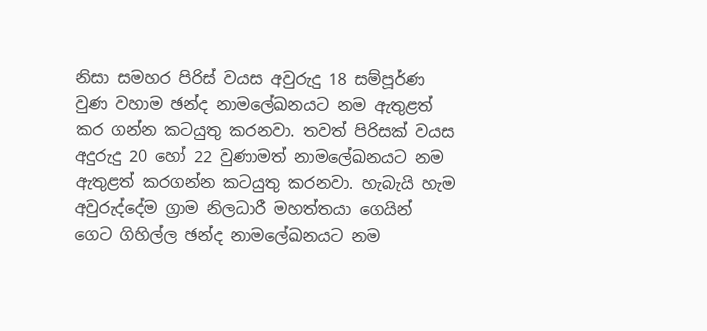නිසා සමහර පිරිස් වයස අවුරුදු 18 සම්පූර්ණ වුණ වහාම ඡන්ද නාමලේඛනයට නම ඇතුළත් කර ගන්න කටයුතු කරනවා. තවත් පිරිසක් වයස අදුරුදු 20 හෝ 22 වුණාමත් නාමලේඛනයට නම ඇතුළත් කරගන්න කටයුතු කරනවා. හැබැයි හැම අවුරුද්දේම ග්‍රාම නිලධාරී මහත්තයා ගෙයින් ගෙට ගිහිල්ල ඡන්ද නාමලේඛනයට නම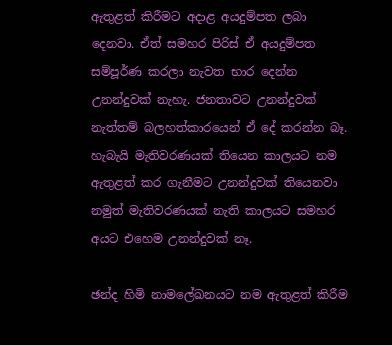ඇතුළත් කිරීමට අදාළ අයදුම්පත ලබා දෙනවා. ඒත් සමහර පිරිස් ඒ අයදුම්පත සම්පූර්ණ කරලා නැවත භාර දෙන්න උනන්දුවක් නැහැ. ජනතාවට උනන්දුවක් නැත්තම් බලහත්කාරයෙන් ඒ දේ කරන්න බෑ. හැබැයි මැතිවරණයක් තියෙන කාලයට නම ඇතුළත් කර ගැනීමට උනන්දුවක් තියෙනවා නමුත් මැතිවරණයක් නැති කාලයට සමහර අයට එහෙම උනන්දුවක් නෑ.

ඡන්ද හිමි නාමලේඛනයට නම ඇතුළත් කිරීම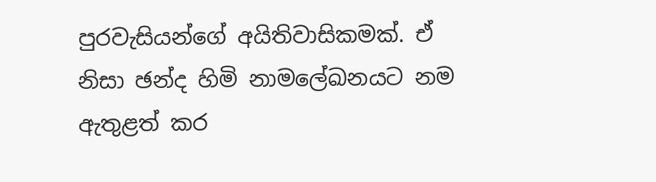පුරවැසියන්ගේ අයිතිවාසිකමක්. ඒ නිසා ඡන්ද හිමි නාමලේඛනයට නම ඇතුළත් කර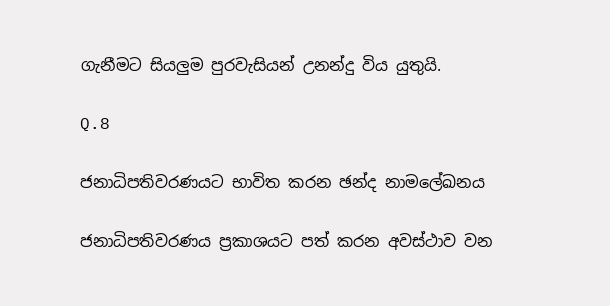ගැනීමට සියලුම පුරවැසියන් උනන්දු විය යුතුයි.

Q.8

ජනාධිපතිවරණයට භාවිත කරන ඡන්ද නාමලේඛනය

ජනාධිපතිවරණය ප්‍රකාශයට පත් කරන අවස්ථාව වන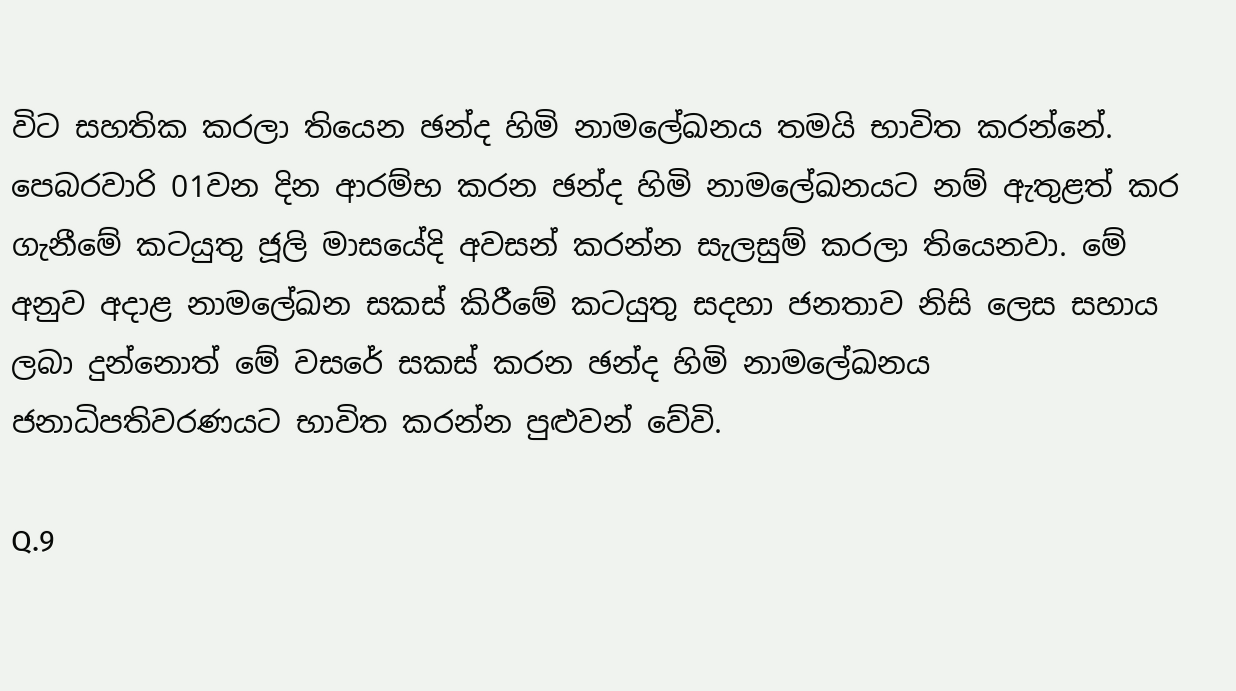විට සහතික කරලා තියෙන ඡන්ද හිමි නාමලේඛනය තමයි භාවිත කරන්නේ. පෙබරවාරි 01වන දින ආරම්භ කරන ඡන්ද හිමි නාමලේඛනයට නම් ඇතුළත් කර ගැනීමේ කටයුතු ජූලි මාසයේදි අවසන් කරන්න සැලසුම් කරලා තියෙනවා. මේ අනුව අදාළ නාමලේඛන සකස් කිරීමේ කටයුතු සදහා ජනතාව නිසි ලෙස සහාය ලබා දුන්නොත් මේ වසරේ සකස් කරන ඡන්ද හිමි නාමලේඛනය ජනාධිපතිවරණයට භාවිත කරන්න පුළුවන් වේවි.

Q.9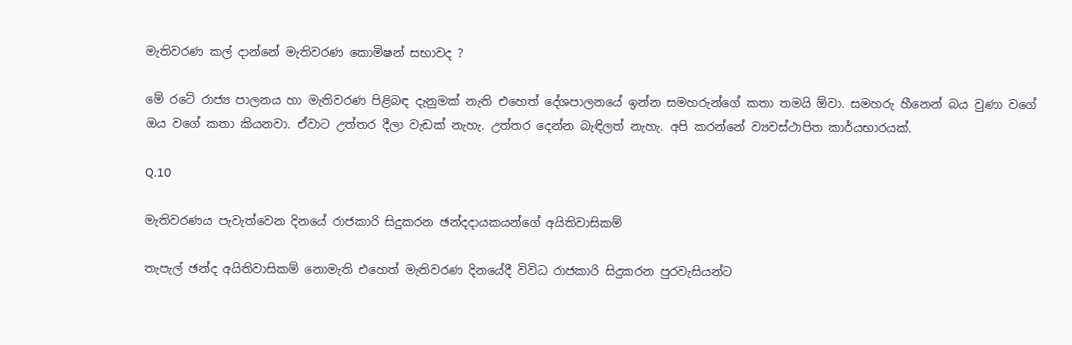මැතිවරණ කල් දාන්නේ මැතිවරණ කොමිෂන් සභාවද ?

මේ රටේ රාජ්‍ය පාලනය හා මැතිවරණ පිළිබඳ දැනුමක් නැති එහෙත් දේශපාලනයේ ඉන්න සමහරුන්ගේ කතා තමයි ඕවා. සමහරු හීනෙන් බය වුණා වගේ ඔය වගේ කතා කියනවා. ඒවාට උත්තර දීලා වැඩක් නැහැ. උත්තර දෙන්න බැඳිලත් නැහැ. අපි කරන්නේ ව්‍යවස්ථාපිත කාර්යභාරයක්.

Q.10

මැතිවරණය පැවැත්වෙන දිනයේ රාජකාරි සිදුකරන ඡන්දදායකයන්ගේ අයිතිවාසිකම්

තැපැල් ඡන්ද අයිතිවාසිකම් නොමැති එහෙත් මැතිවරණ දිනයේදී විවිධ රාජකාරි සිදුකරන පුරවැසියන්ට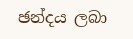ඡන්දය ලබා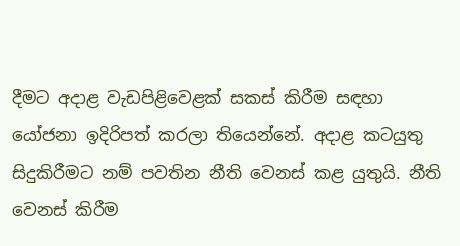දීමට අදාළ වැඩපිළිවෙළක් සකස් කිරීම සඳහා යෝජනා ඉදිරිපත් කරලා තියෙන්නේ. අදාළ කටයුතු සිදුකිරීමට නම් පවතින නීති වෙනස් කළ යුතුයි. නීති වෙනස් කිරීම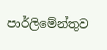පාර්ලිමේන්තුව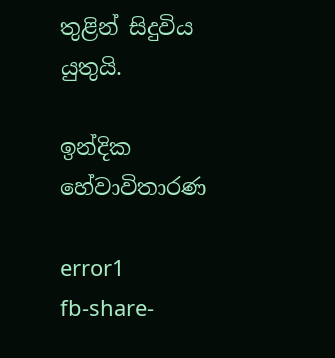තුළින් සිදුවිය යුතුයි.

ඉන්දික හේවාවිතාරණ

error1
fb-share-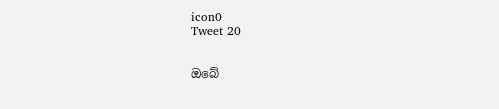icon0
Tweet 20


ඔබේ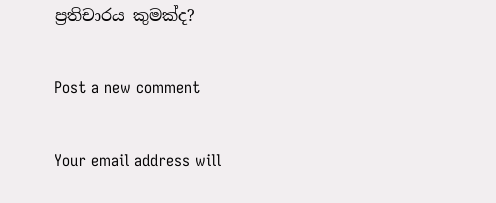ප්‍රතිචාරය කුමක්ද?

Post a new comment

Your email address will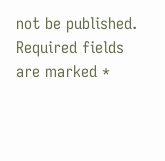not be published. Required fields are marked *